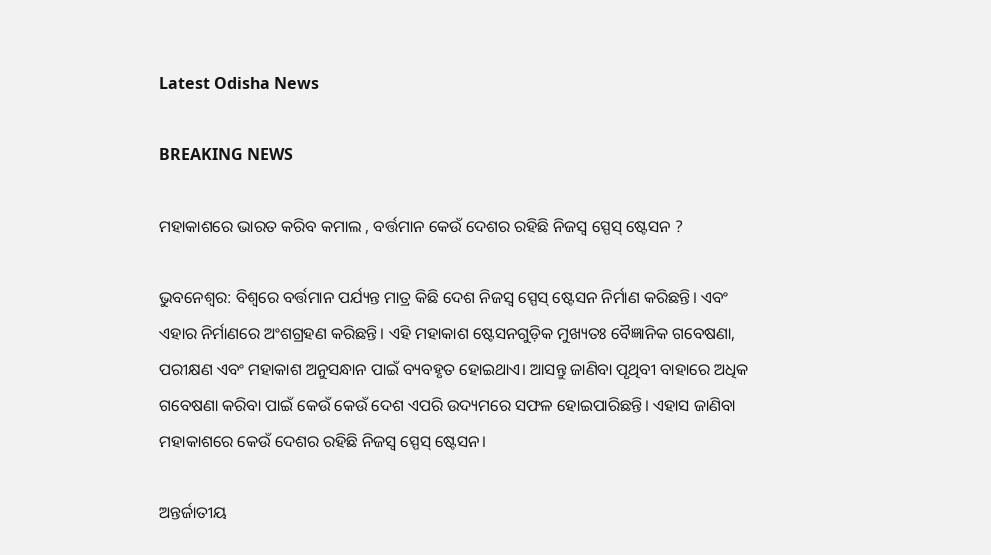Latest Odisha News

BREAKING NEWS

ମହାକାଶରେ ଭାରତ କରିବ କମାଲ , ବର୍ତ୍ତମାନ କେଉଁ ଦେଶର ରହିଛି ନିଜସ୍ୱ ସ୍ପେସ୍ ଷ୍ଟେସନ ?

ଭୁବନେଶ୍ୱର: ବିଶ୍ୱରେ ବର୍ତ୍ତମାନ ପର୍ଯ୍ୟନ୍ତ ମାତ୍ର କିଛି ଦେଶ ନିଜସ୍ୱ ସ୍ପେସ୍ ଷ୍ଟେସନ ନିର୍ମାଣ କରିଛନ୍ତି। ଏବଂ ଏହାର ନିର୍ମାଣରେ ଅଂଶଗ୍ରହଣ କରିଛନ୍ତି। ଏହି ମହାକାଶ ଷ୍ଟେସନଗୁଡ଼ିକ ମୁଖ୍ୟତଃ ବୈଜ୍ଞାନିକ ଗବେଷଣା, ପରୀକ୍ଷଣ ଏବଂ ମହାକାଶ ଅନୁସନ୍ଧାନ ପାଇଁ ବ୍ୟବହୃତ ହୋଇଥାଏ। ଆସନ୍ତୁ ଜାଣିବା ପୃଥିବୀ ବାହାରେ ଅଧିକ ଗବେଷଣା କରିବା ପାଇଁ କେଉଁ କେଉଁ ଦେଶ ଏପରି ଉଦ୍ୟମରେ ସଫଳ ହୋଇପାରିଛନ୍ତି। ଏହାସ ଜାଣିବା ମହାକାଶରେ କେଉଁ ଦେଶର ରହିଛି ନିଜସ୍ୱ ସ୍ପେସ୍ ଷ୍ଟେସନ।

ଅନ୍ତର୍ଜାତୀୟ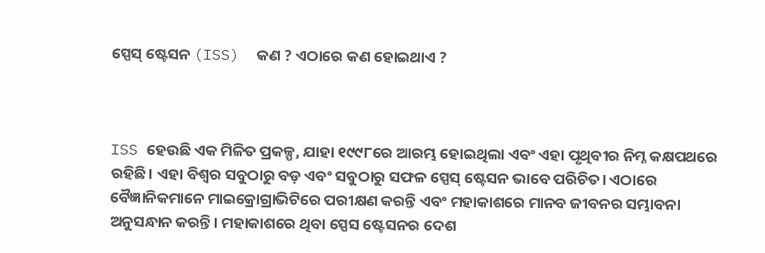ସ୍ପେସ୍ ଷ୍ଟେସନ (ISS)  କଣ ? ଏଠାରେ କଣ ହୋଇଥାଏ ?



ISS ହେଉଛି ଏକ ମିଳିତ ପ୍ରକଳ୍ପ, ଯାହା ୧୯୯୮ରେ ଆରମ୍ଭ ହୋଇଥିଲା ଏବଂ ଏହା ପୃଥିବୀର ନିମ୍ନ କକ୍ଷପଥରେ ରହିଛି। ଏହା ବିଶ୍ୱର ସବୁଠାରୁ ବଡ଼ ଏବଂ ସବୁଠାରୁ ସଫଳ ସ୍ପେସ୍ ଷ୍ଟେସନ ଭାବେ ପରିଚିତ। ଏଠାରେ ବୈଜ୍ଞାନିକମାନେ ମାଇକ୍ରୋଗ୍ରାଭିଟିରେ ପରୀକ୍ଷଣ କରନ୍ତି ଏବଂ ମହାକାଶରେ ମାନବ ଜୀବନର ସମ୍ଭାବନା ଅନୁସନ୍ଧାନ କରନ୍ତି। ମହାକାଶରେ ଥିବା ସ୍ପେସ ଷ୍ଟେସନର ଦେଶ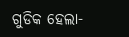ଗୁଡିକ ହେଲା-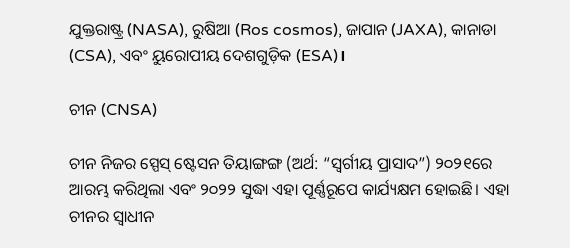ଯୁକ୍ତରାଷ୍ଟ୍ର (NASA), ରୁଷିଆ (Ros cosmos), ଜାପାନ (JAXA), କାନାଡା (CSA), ଏବଂ ୟୁରୋପୀୟ ଦେଶଗୁଡ଼ିକ (ESA)।

ଚୀନ (CNSA)

ଚୀନ ନିଜର ସ୍ପେସ୍ ଷ୍ଟେସନ ତିୟାଙ୍ଗଙ୍ଗ (ଅର୍ଥ: “ସ୍ୱର୍ଗୀୟ ପ୍ରାସାଦ”) ୨୦୨୧ରେ ଆରମ୍ଭ କରିଥିଲା ଏବଂ ୨୦୨୨ ସୁଦ୍ଧା ଏହା ପୂର୍ଣ୍ଣରୂପେ କାର୍ଯ୍ୟକ୍ଷମ ହୋଇଛି। ଏହା ଚୀନର ସ୍ୱାଧୀନ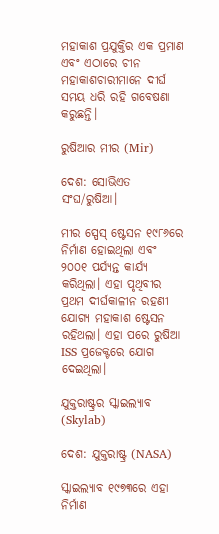ମହାକାଶ ପ୍ରଯୁକ୍ତିର ଏକ ପ୍ରମାଣ ଏବଂ ଏଠାରେ ଚୀନ ମହାକାଶଚାରୀମାନେ ଦୀର୍ଘ ସମୟ ଧରି ରହି ଗବେଷଣା କରୁଛନ୍ତି।

ରୁଷିଆର ମୀର (Mir)

ଦେଶ: ସୋଭିଏତ ସଂଘ/ରୁଷିଆ।

ମୀର ସ୍ପେସ୍ ଷ୍ଟେସନ ୧୯୮୬ରେ ନିର୍ମାଣ ହୋଇଥିଲା ଏବଂ ୨୦୦୧ ପର୍ଯ୍ୟନ୍ତ କାର୍ଯ୍ୟ କରିଥିଲା। ଏହା ପୃଥିବୀର ପ୍ରଥମ ଦୀର୍ଘକାଳୀନ ରହଣୀ ଯୋଗ୍ୟ ମହାକାଶ ଷ୍ଟେସନ ରହିଥଲା। ଏହା ପରେ ରୁଷିଆ ISS ପ୍ରଜେକ୍ଟରେ ଯୋଗ ଦେଇଥିଲା।

ଯୁକ୍ତରାଷ୍ଟ୍ରର ସ୍କାଇଲ୍ୟାବ (Skylab)

ଦେଶ: ଯୁକ୍ତରାଷ୍ଟ୍ର (NASA)

ସ୍କାଇଲ୍ୟାବ ୧୯୭୩ରେ ଏହା ନିର୍ମାଣ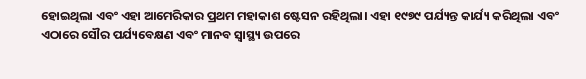ହୋଇଥିଲା ଏବଂ ଏହା ଆମେରିକାର ପ୍ରଥମ ମହାକାଶ ଷ୍ଟେସନ ରହିଥିଲା। ଏହା ୧୯୭୯ ପର୍ଯ୍ୟନ୍ତ କାର୍ଯ୍ୟ କରିଥିଲା ଏବଂ ଏଠାରେ ସୌର ପର୍ଯ୍ୟବେକ୍ଷଣ ଏବଂ ମାନବ ସ୍ୱାସ୍ଥ୍ୟ ଉପରେ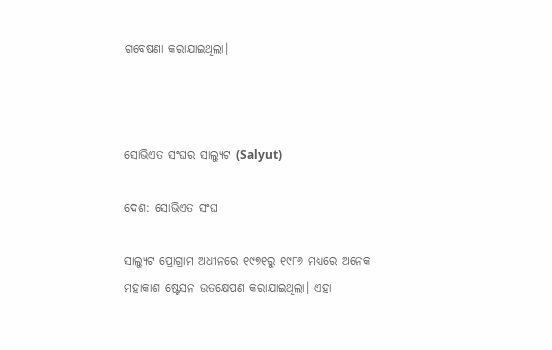ଗବେଷଣା କରାଯାଇଥିଲା।



ସୋଭିଏତ ସଂଘର ସାଲ୍ୟୁଟ (Salyut)

ଦେଶ: ସୋଭିଏତ ସଂଘ

ସାଲ୍ୟୁଟ ପ୍ରୋଗ୍ରାମ ଅଧୀନରେ ୧୯୭୧ରୁ ୧୯୮୬ ମଧ୍ୟରେ ଅନେକ ମହାକାଶ ଷ୍ଟେସନ ଉତକ୍ଷେପଣ କରାଯାଇଥିଲା। ଏହା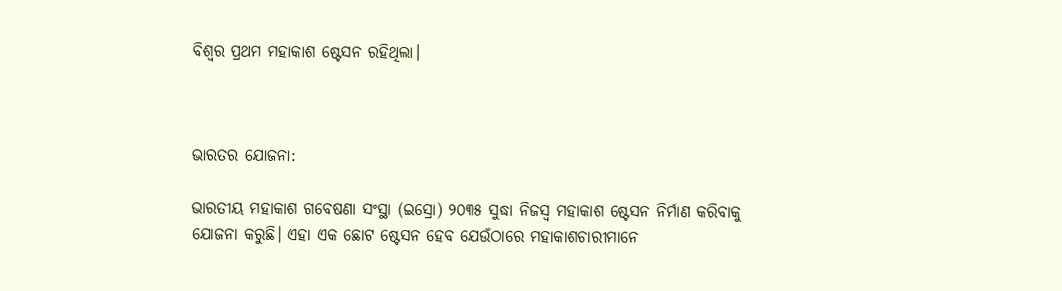ବିଶ୍ୱର ପ୍ରଥମ ମହାକାଶ ଷ୍ଟେସନ ରହିଥିଲା।



ଭାରତର ଯୋଜନା:

ଭାରତୀୟ ମହାକାଶ ଗବେଷଣା ସଂସ୍ଥା (ଇସ୍ରୋ) ୨୦୩୫ ସୁଦ୍ଧା ନିଜସ୍ୱ ମହାକାଶ ଷ୍ଟେସନ ନିର୍ମାଣ କରିବାକୁ ଯୋଜନା କରୁଛି। ଏହା ଏକ ଛୋଟ ଷ୍ଟେସନ ହେବ ଯେଉଁଠାରେ ମହାକାଶଚାରୀମାନେ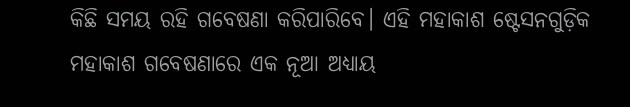କିଛି ସମୟ ରହି ଗବେଷଣା କରିପାରିବେ। ଏହି ମହାକାଶ ଷ୍ଟେସନଗୁଡ଼ିକ ମହାକାଶ ଗବେଷଣାରେ ଏକ ନୂଆ ଅଧ୍ୟାୟ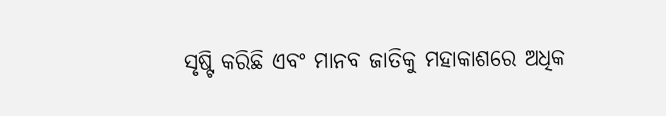ସୃଷ୍ଟି କରିଛି ଏବଂ ମାନବ ଜାତିକୁ ମହାକାଶରେ ଅଧିକ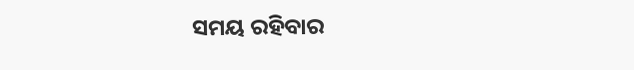ସମୟ ରହିବାର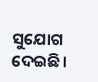ସୁଯୋଗ ଦେଇଛି।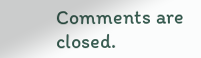Comments are closed.